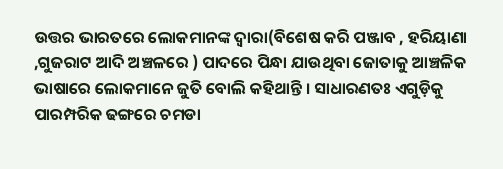ଉତ୍ତର ଭାରତରେ ଲୋକମାନଙ୍କ ଦ୍ୱାରା(ବିଶେଷ କରି ପଞ୍ଜାବ , ହରିୟାଣା ,ଗୁଜରାଟ ଆଦି ଅଞ୍ଚଳରେ ) ପାଦରେ ପିନ୍ଧା ଯାଉଥିବା ଜୋତାକୁ ଆଞ୍ଚଳିକ ଭାଷାରେ ଲୋକମାନେ ଜୁତି ବୋଲି କହିଥାନ୍ତି । ସାଧାରଣତଃ ଏଗୁଡ଼ିକୁ ପାରମ୍ପରିକ ଢଙ୍ଗରେ ଚମଡା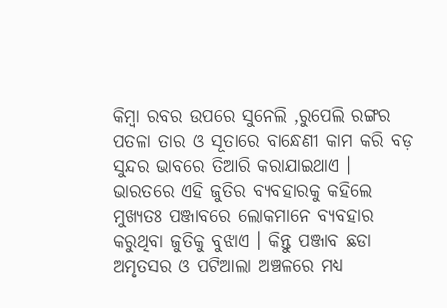କିମ୍ବା ରବର ଉପରେ ସୁନେଲି ,ରୁପେଲି ରଙ୍ଗର ପତଳା ତାର ଓ ସୂତାରେ ବାନ୍ଧେଣୀ କାମ କରି ବଡ଼ ସୁନ୍ଦର ଭାବରେ ତିଆରି କରାଯାଇଥାଏ । ଭାରତରେ ଏହି ଜୁତିର ବ୍ୟବହାରକୁ କହିଲେ ମୁଖ୍ୟତଃ ପଞ୍ଜାବରେ ଲୋକମାନେ ବ୍ୟବହାର କରୁଥିବା ଜୁତିକୁ ବୁଝାଏ । କିନ୍ତୁ ପଞ୍ଜାବ ଛଡା ଅମୃତସର ଓ ପଟିଆଲା ଅଞ୍ଚଳରେ ମଧ୍ୟ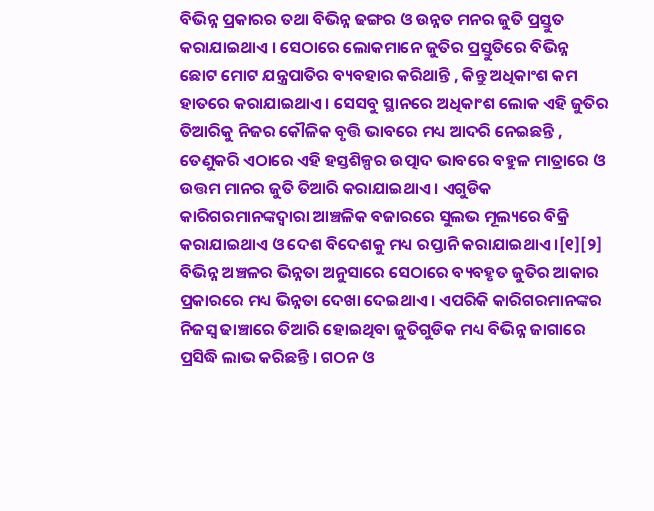ବିଭିନ୍ନ ପ୍ରକାରର ତଥା ବିଭିନ୍ନ ଢଙ୍ଗର ଓ ଉନ୍ନତ ମନର ଜୁତି ପ୍ରସ୍ତୁତ କରାଯାଇଥାଏ । ସେଠାରେ ଲୋକମାନେ ଜୁତିର ପ୍ରସ୍ତୁତିରେ ବିଭିନ୍ନ ଛୋଟ ମୋଟ ଯନ୍ତ୍ରପାତିର ବ୍ୟବହାର କରିଥାନ୍ତି , କିନ୍ତୁ ଅଧିକାଂଶ କମ ହାତରେ କରାଯାଇଥାଏ । ସେସବୁ ସ୍ଥାନରେ ଅଧିକାଂଶ ଲୋକ ଏହି ଜୁତିର ତିଆରିକୁ ନିଜର କୌଳିକ ବୃତ୍ତି ଭାବରେ ମଧ୍ୟ ଆଦରି ନେଇଛନ୍ତି , ତେଣୁକରି ଏଠାରେ ଏହି ହସ୍ତଶିଳ୍ପର ଉତ୍ପାଦ ଭାବରେ ବହୁଳ ମାତ୍ରାରେ ଓ ଉତ୍ତମ ମାନର ଜୁତି ତିଆରି କରାଯାଇଥାଏ । ଏଗୁଡିକ କାରିଗରମାନଙ୍କଦ୍ୱାରା ଆଞ୍ଚଳିକ ବଜାରରେ ସୁଲଭ ମୂଲ୍ୟରେ ବିକ୍ରି କରାଯାଇଥାଏ ଓ ଦେଶ ବିଦେଶକୁ ମଧ୍ୟ ରପ୍ତାନି କରାଯାଇଥାଏ ।[୧][୨] ବିଭିନ୍ନ ଅଞ୍ଚଳର ଭିନ୍ନତା ଅନୁସାରେ ସେଠାରେ ବ୍ୟବହୃତ ଜୁତିର ଆକାର ପ୍ରକାରରେ ମଧ୍ୟ ଭିନ୍ନତା ଦେଖା ଦେଇଥାଏ । ଏପରିକି କାରିଗରମାନଙ୍କର ନିଜସ୍ୱ ଢାଞ୍ଚାରେ ତିଆରି ହୋଇଥିବା ଜୁତିଗୁଡିକ ମଧ୍ୟ ବିଭିନ୍ନ ଜାଗାରେ ପ୍ରସିଦ୍ଧି ଲାଭ କରିଛନ୍ତି । ଗଠନ ଓ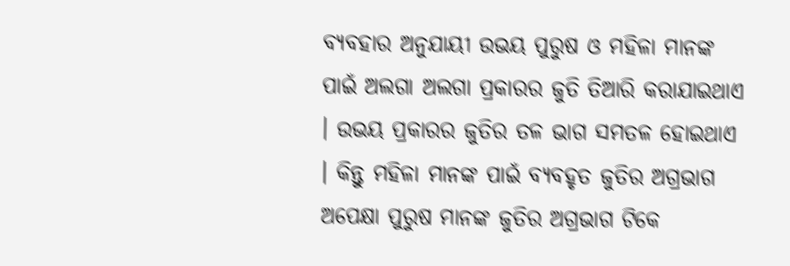ବ୍ୟବହାର ଅନୁଯାୟୀ ଉଭୟ ପୁରୁଷ ଓ ମହିଳା ମାନଙ୍କ ପାଇଁ ଅଲଗା ଅଲଗା ପ୍ରକାରର ଜୁତି ତିଆରି କରାଯାଇଥାଏ । ଉଭୟ ପ୍ରକାରର ଜୁତିର ତଳ ଭାଗ ସମତଳ ହୋଇଥାଏ । କିନ୍ତୁ ମହିଳା ମାନଙ୍କ ପାଇଁ ବ୍ୟବହୃତ ଜୁତିର ଅଗ୍ରଭାଗ ଅପେକ୍ଷା ପୁରୁଷ ମାନଙ୍କ ଜୁତିର ଅଗ୍ରଭାଗ ଟିକେ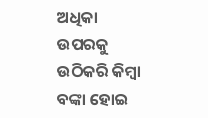ଅଧିକା ଉପରକୁ ଉଠିକରି କିମ୍ବା ବଙ୍କା ହୋଇ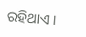ରହିଥାଏ ।